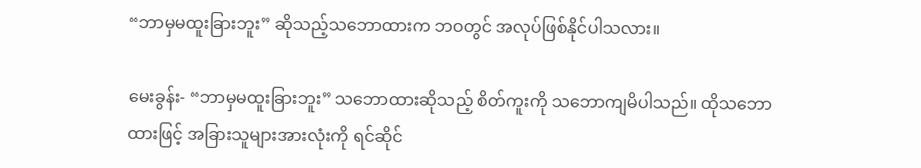“ဘာမှမထူးခြားဘူး” ဆိုသည့်သဘောထားက ဘဝတွင် အလုပ်ဖြစ်နိုင်ပါသလား။

မေးခွန်း- “ဘာမှမထူးခြားဘူး” သဘောထားဆိုသည့် စိတ်ကူးကို သဘောကျမိပါသည်။ ထိုသဘောထားဖြင့် အခြားသူများအားလုံးကို ရင်ဆိုင်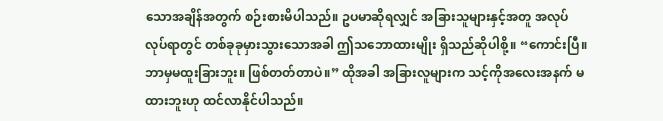သောအချိန်အတွက် စဉ်းစားမိပါသည်။ ဥပမာဆိုရလျှင် အခြားသူများနှင့်အတူ အလုပ်လုပ်ရာတွင် တစ်ခုခုမှားသွားသောအခါ ဤသဘောထားမျိုး ရှိသည်ဆိုပါစို့။ “ကောင်းပြီ။ ဘာမှမထူးခြားဘူး။ ဖြစ်တတ်တာပဲ။” ထိုအခါ အခြားလူများက သင့်ကိုအလေးအနက် မထားဘူးဟု ထင်လာနိုင်ပါသည်။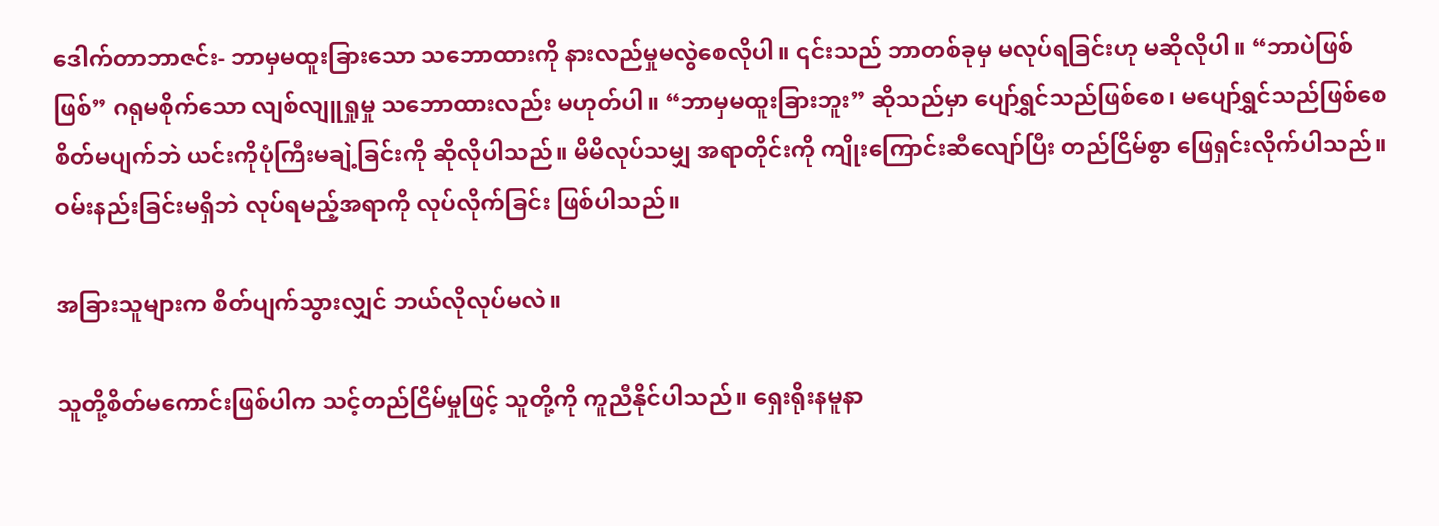ဒေါက်တာဘာဇင်း- ဘာမှမထူးခြားသော သဘောထားကို နားလည်မှုမလွဲစေလိုပါ။ ၎င်းသည် ဘာတစ်ခုမှ မလုပ်ရခြင်းဟု မဆိုလိုပါ။ “ဘာပဲဖြစ်ဖြစ်” ဂရုမစိုက်သော လျစ်လျူရှုမှု သဘောထားလည်း မဟုတ်ပါ။ “ဘာမှမထူးခြားဘူး” ဆိုသည်မှာ ပျော်ရွှင်သည်ဖြစ်စေ၊ မပျော်ရွှင်သည်ဖြစ်စေ စိတ်မပျက်ဘဲ ယင်းကိုပုံကြီးမချဲ့ခြင်းကို ဆိုလိုပါသည်။ မိမိလုပ်သမျှ အရာတိုင်းကို ကျိုးကြောင်းဆီလျော်ပြီး တည်ငြိမ်စွာ ဖြေရှင်းလိုက်ပါသည်။ ဝမ်းနည်းခြင်းမရှိဘဲ လုပ်ရမည့်အရာကို လုပ်လိုက်ခြင်း ဖြစ်ပါသည်။

အခြားသူများက စိတ်ပျက်သွားလျှင် ဘယ်လိုလုပ်မလဲ။

သူတို့စိတ်မကောင်းဖြစ်ပါက သင့်တည်ငြိမ်မှုဖြင့် သူတို့ကို ကူညီနိုင်ပါသည်။ ရှေးရိုးနမူနာ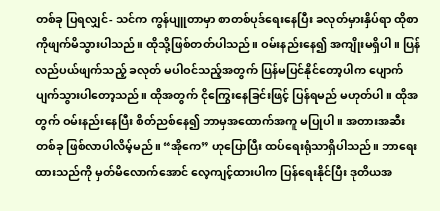တစ်ခု ပြရလျှင်- သင်က ကွန်ပျူတာမှာ စာတစ်ပုဒ်ရေးနေပြီး ခလုတ်မှားနှိပ်ရာ ထိုစာကိုဖျက်မိသွားပါသည်။ ထိုသို့ဖြစ်တတ်ပါသည်။ ဝမ်းနည်းနေ၍ အကျိုးမရှိပါ။ ပြန်လည်ပယ်ဖျက်သည့် ခလုတ် မပါဝင်သည့်အတွက် ပြန်မပြင်နိုင်တော့ပါက ပျောက်ပျက်သွားပါတော့သည်။ ထိုအတွက် ငိုကြွေးနေခြင်းဖြင့် ပြန်ရမည် မဟုတ်ပါ။ ထိုအတွက် ဝမ်းနည်းနေပြီး စိတ်ညစ်နေ၍ ဘာမှအထောက်အကူ မပြုပါ။ အတားအဆီးတစ်ခု ဖြစ်လာပါလိမ့်မည်။ “အိုကေ” ဟုပြောပြီး ထပ်ရေးရုံသာရှိပါသည်။ ဘာရေးထားသည်ကို မှတ်မိလောက်အောင် လေ့ကျင့်ထားပါက ပြန်ရေးနိုင်ပြီး ဒုတိယအ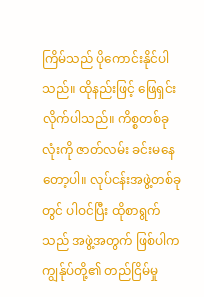ကြိမ်သည် ပိုကောင်းနိုင်ပါသည်။ ထိုနည်းဖြင့် ဖြေရှင်းလိုက်ပါသည်။ ကိစ္စတစ်ခုလုံးကို ဇာတ်လမ်း ခင်းမနေတော့ပါ။ လုပ်ငန်းအဖွဲ့တစ်ခုတွင် ပါဝင်ပြီး ထိုစာရွက်သည် အဖွဲ့အတွက် ဖြစ်ပါက ကျွန်ုပ်တို့၏ တည်ငြိမ်မှု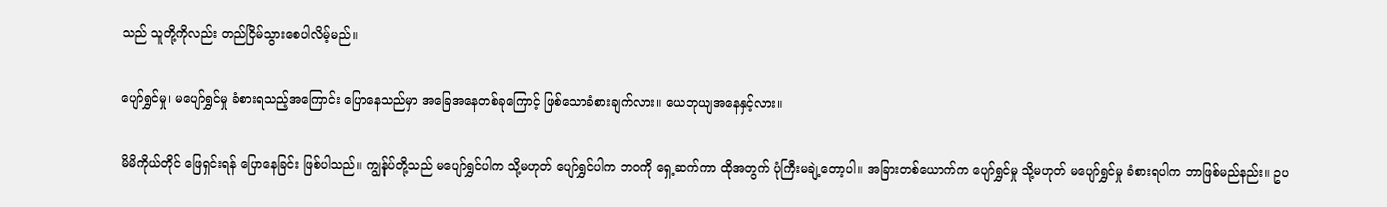သည် သူတို့ကိုလည်း တည်ငြိမ်သွားစေပါလိမ့်မည်။

ပျော်ရွှင်မှု၊ မပျော်ရွှင်မှု ခံစားရသည့်အကြောင်း ပြောနေသည်မှာ အခြေအနေတစ်ခုကြောင့် ဖြစ်သောခံစားချက်လား။ ယေဘုယျအနေနှင့်လား။

မိမိကိုယ်တိုင် ဖြေရှင်းရန် ပြောနေခြင်း ဖြစ်ပါသည်။ ကျွန်ုပ်တို့သည် မပျော်ရွှင်ပါက သို့မဟုတ် ပျော်ရွှင်ပါက ဘဝကို ရှေ့ဆက်ကာ ထိုအတွက် ပုံကြီးမချဲ့တော့ပါ။ အခြားတစ်ယောက်က ပျော်ရွှင်မှု သို့မဟုတ် မပျော်ရွှင်မှု ခံစားရပါက ဘာဖြစ်မည်နည်း။ ဥပ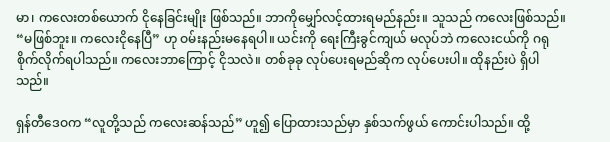မာ၊ ကလေးတစ်ယောက် ငိုနေခြင်းမျိုး ဖြစ်သည်။ ဘာကိုမျှော်လင့်ထားရမည်နည်း။ သူသည် ကလေးဖြစ်သည်။ “မဖြစ်ဘူး။ ကလေးငိုနေပြီ” ဟု ဝမ်းနည်းမနေရပါ။ ယင်းကို ရေးကြီးခွင်ကျယ် မလုပ်ဘဲ ကလေးငယ်ကို ဂရုစိုက်လိုက်ရပါသည်။ ကလေးဘာကြောင့် ငိုသလဲ။ တစ်ခုခု လုပ်ပေးရမည်ဆိုက လုပ်ပေးပါ။ ထိုနည်းပဲ ရှိပါသည်။

ရှန်တီဒေဝက “လူတို့သည် ကလေးဆန်သည်” ဟူ၍ ပြောထားသည်မှာ နှစ်သက်ဖွယ် ကောင်းပါသည်။ ထို့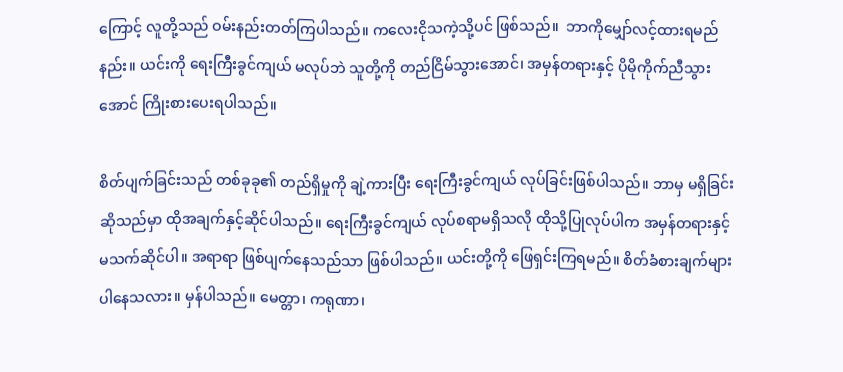ကြောင့် လူတို့သည် ဝမ်းနည်းတတ်ကြပါသည်။ ကလေးငိုသကဲ့သို့ပင် ဖြစ်သည်။  ဘာကိုမျှော်လင့်ထားရမည်နည်း။ ယင်းကို ရေးကြီးခွင်ကျယ် မလုပ်ဘဲ သူတို့ကို တည်ငြိမ်သွားအောင်၊ အမှန်တရားနှင့် ပိုမိုကိုက်ညီသွားအောင် ကြိုးစားပေးရပါသည်။

စိတ်ပျက်ခြင်းသည် တစ်ခုခု၏ တည်ရှိမှုကို ချဲ့ကားပြီး ရေးကြီးခွင်ကျယ် လုပ်ခြင်းဖြစ်ပါသည်။ ဘာမှ မရှိခြင်းဆိုသည်မှာ ထိုအချက်နှင့်ဆိုင်ပါသည်။ ရေးကြီးခွင်ကျယ် လုပ်စရာမရှိသလို ထိုသို့ပြုလုပ်ပါက အမှန်တရားနှင့် မသက်ဆိုင်ပါ။ အရာရာ ဖြစ်ပျက်နေသည်သာ ဖြစ်ပါသည်။ ယင်းတို့ကို ဖြေရှင်းကြရမည်။ စိတ်ခံစားချက်များ ပါနေသလား။ မှန်ပါသည်။ မေတ္တာ၊ ကရုဏာ၊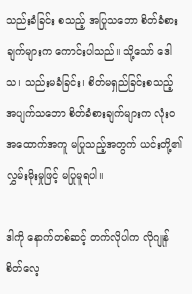သည်းခံခြင်း စသည့် အပြုသဘော စိတ်ခံစားချက်များက ကောင်းပါသည်။ သို့သော် ဒေါသ၊ သည်းမခံခြင်း၊ စိတ်မရှည်ခြင်းစသည့် အပျက်သဘော စိတ်ခံစားချက်များက လုံးဝအထောက်အကူ မပြုသည့်အတွက် ယင်းတို့၏လွှမ်းမိုးမှုဖြင့် မပြုမူရပါ။

ဒါကို နောက်တစ်ဆင့် တက်လိုပါက လိုဂျုန် စိတ်လေ့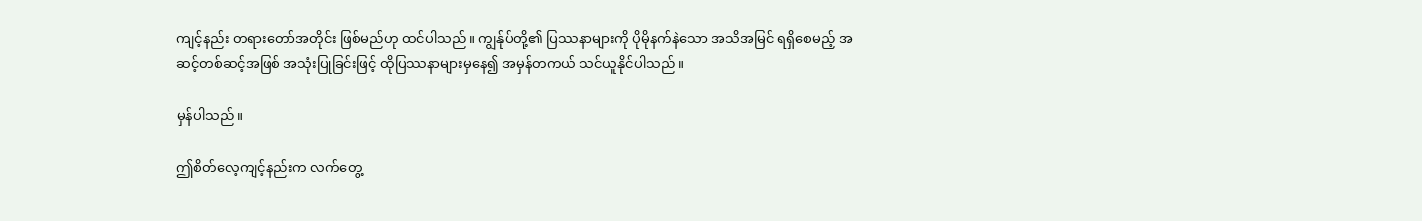ကျင့်နည်း တရားတော်အတိုင်း ဖြစ်မည်ဟု ထင်ပါသည်။ ကျွန်ုပ်တို့၏ ပြဿနာများကို ပိုမိုနက်နဲသော အသိအမြင် ရရှိစေမည့် အဆင့်တစ်ဆင့်အဖြစ် အသုံးပြုခြင်းဖြင့် ထိုပြဿနာများမှနေ၍ အမှန်တကယ် သင်ယူနိုင်ပါသည်။

မှန်ပါသည်။

ဤစိတ်လေ့ကျင့်နည်းက လက်တွေ့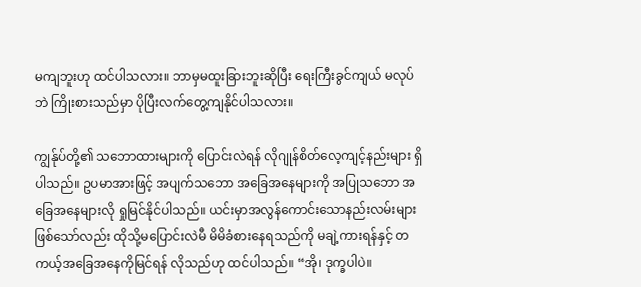မကျဘူးဟု ထင်ပါသလား။ ဘာမှမထူးခြားဘူးဆိုပြီး ရေးကြီးခွင်ကျယ် မလုပ်ဘဲ ကြိုးစားသည်မှာ ပိုပြီးလက်တွေ့ကျနိုင်ပါသလား။

ကျွန်ုပ်တို့၏ သဘောထားများကို ပြောင်းလဲရန် လိုဂျုန်စိတ်လေ့ကျင့်နည်းများ ရှိပါသည်။ ဥပမာအားဖြင့် အပျက်သဘော အခြေအနေများကို အပြုသဘော အခြေအနေများလို ရှုမြင်နိုင်ပါသည်။ ယင်းမှာအလွန်ကောင်းသောနည်းလမ်းများ ဖြစ်သော်လည်း ထိုသို့မပြောင်းလဲမီ မိမိခံစားနေရသည်ကို မချဲ့ကားရန်နှင့် တကယ့်အခြေအနေကိုမြင်ရန် လိုသည်ဟု ထင်ပါသည်။ “အို၊ ဒုက္ခပါပဲ။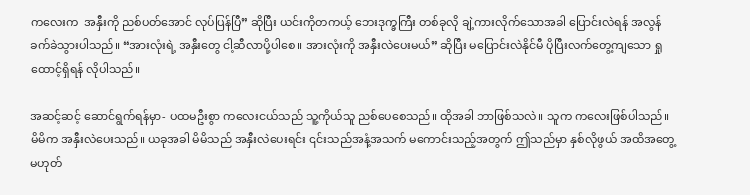ကလေးက  အနှီးကို ညစ်ပတ်အောင် လုပ်ပြန်ပြီ” ဆိုပြီး ယင်းကိုတကယ့် ဘေးဒုက္ခကြီး တစ်ခုလို ချဲ့ကားလိုက်သောအခါ ပြောင်းလဲရန် အလွန်ခက်ခဲသွားပါသည်။ “အားလုံးရဲ့ အနှီးတွေ ငါ့ဆီလာပို့ပါစေ။ အားလုံးကို အနှီးလဲပေးမယ်” ဆိုပြီး မပြောင်းလဲနိုင်မီ ပိုပြီးလက်တွေ့ကျသော ရှုထောင့်ရှိရန် လိုပါသည်။

အဆင့်ဆင့် ဆောင်ရွက်ရန်မှာ- ပထမဦးစွာ ကလေးငယ်သည် သူ့ကိုယ်သူ ညစ်ပေစေသည်။ ထိုအခါ ဘာဖြစ်သလဲ။ သူက ကလေးဖြစ်ပါသည်။ မိမိက အနှီးလဲပေးသည်။ ယခုအခါ မိမိသည် အနှီးလဲပေးရင်း ၎င်းသည်အနံ့အသက် မကောင်းသည့်အတွက် ဤသည်မှာ နှစ်လိုဖွယ် အထိအတွေ့မဟုတ်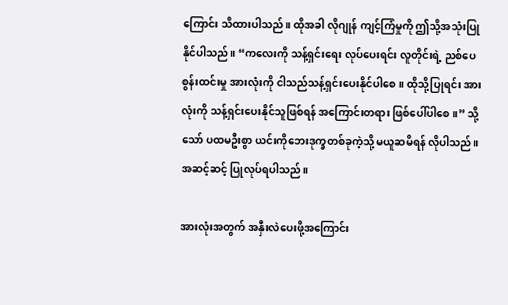ကြောင်း သိထားပါသည်။ ထိုအခါ လိုဂျုန် ကျင့်ကြံမှုကို ဤသို့အသုံးပြုနိုင်ပါသည်။ “ကလေးကို သန့်ရှင်းရေး လုပ်ပေးရင်း လူတိုင်းရဲ့ ညစ်ပေစွန်းထင်းမှု အားလုံးကို ငါသည်သန့်ရှင်းပေးနိုင်ပါစေ။ ထိုသို့ပြုရင်း အားလုံးကို သန့်ရှင်းပေးနိုင်သူဖြစ်ရန် အကြောင်းတရား ဖြစ်ပေါ်ပါစေ။” သို့သော် ပထမဦးစွာ ယင်းကိုဘေးဒုက္ခတစ်ခုကဲ့သို့ မယူဆမိရန် လိုပါသည်။ အဆင့်ဆင့် ပြုလုပ်ရပါသည်။

အားလုံးအတွက် အနှီးလဲပေးဖို့အကြောင်း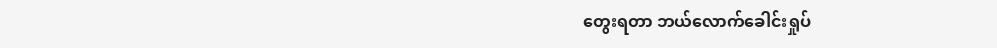တွေးရတာ ဘယ်လောက်ခေါင်းရှုပ်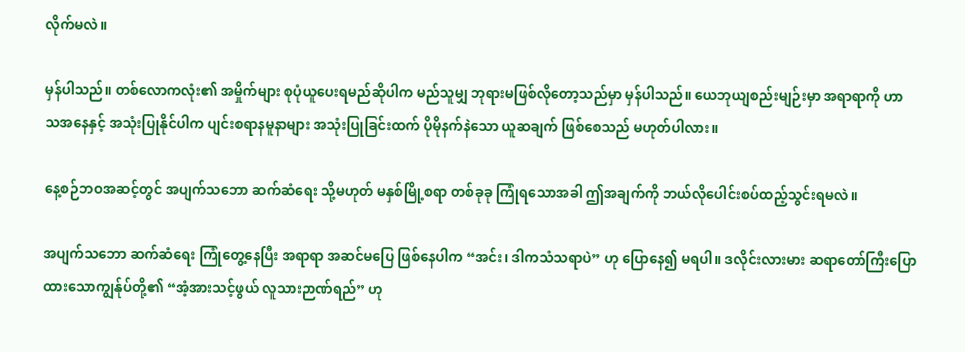လိုက်မလဲ။

မှန်ပါသည်။ တစ်လောကလုံး၏ အမှိုက်များ စုပုံယူပေးရမည်ဆိုပါက မည်သူမျှ ဘုရားမဖြစ်လိုတော့သည်မှာ မှန်ပါသည်။ ယေဘုယျစည်းမျဉ်းမှာ အရာရာကို ဟာသအနေနှင့် အသုံးပြုနိုင်ပါက ပျင်းစရာနမူနာများ အသုံးပြုခြင်းထက် ပိုမိုနက်နဲသော ယူဆချက် ဖြစ်စေသည် မဟုတ်ပါလား။

နေ့စဉ်ဘဝအဆင့်တွင် အပျက်သဘော ဆက်ဆံရေး သို့မဟုတ် မနှစ်မြို့စရာ တစ်ခုခု ကြုံရသောအခါ ဤအချက်ကို ဘယ်လိုပေါင်းစပ်ထည့်သွင်းရမလဲ။

အပျက်သဘော ဆက်ဆံရေး ကြုံတွေ့နေပြီး အရာရာ အဆင်မပြေ ဖြစ်နေပါက “အင်း၊ ဒါကသံသရာပဲ” ဟု ပြောနေ၍ မရပါ။ ဒလိုင်းလားမား ဆရာတော်ကြီးပြောထားသောကျွန်ုပ်တို့၏ “အံ့အားသင့်ဖွယ် လူသားဉာဏ်ရည်” ဟု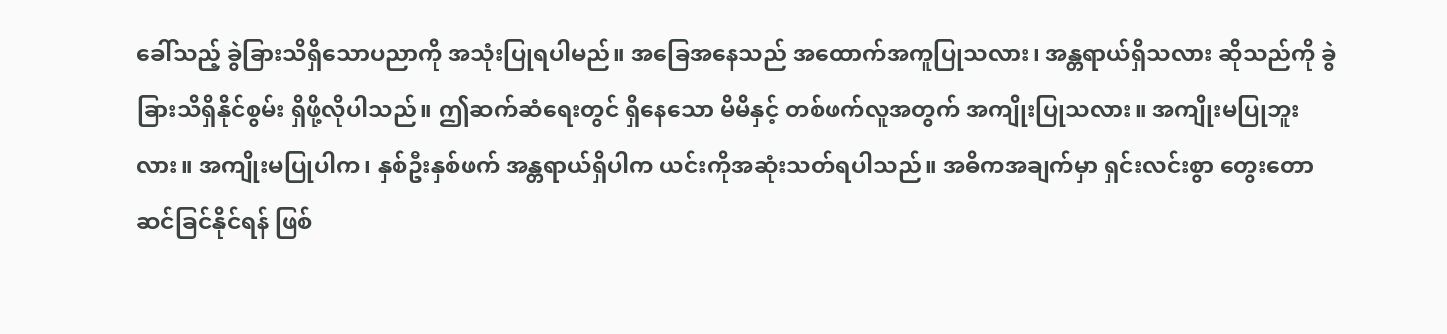ခေါ်သည့် ခွဲခြားသိရှိသောပညာကို အသုံးပြုရပါမည်။ အခြေအနေသည် အထောက်အကူပြုသလား၊ အန္တရာယ်ရှိသလား ဆိုသည်ကို ခွဲခြားသိရှိနိုင်စွမ်း ရှိဖို့လိုပါသည်။ ဤဆက်ဆံရေးတွင် ရှိနေသော မိမိနှင့် တစ်ဖက်လူအတွက် အကျိုးပြုသလား။ အကျိုးမပြုဘူးလား။ အကျိုးမပြုပါက၊ နှစ်ဦးနှစ်ဖက် အန္တရာယ်ရှိပါက ယင်းကိုအဆုံးသတ်ရပါသည်။ အဓိကအချက်မှာ ရှင်းလင်းစွာ တွေးတောဆင်ခြင်နိုင်ရန် ဖြစ်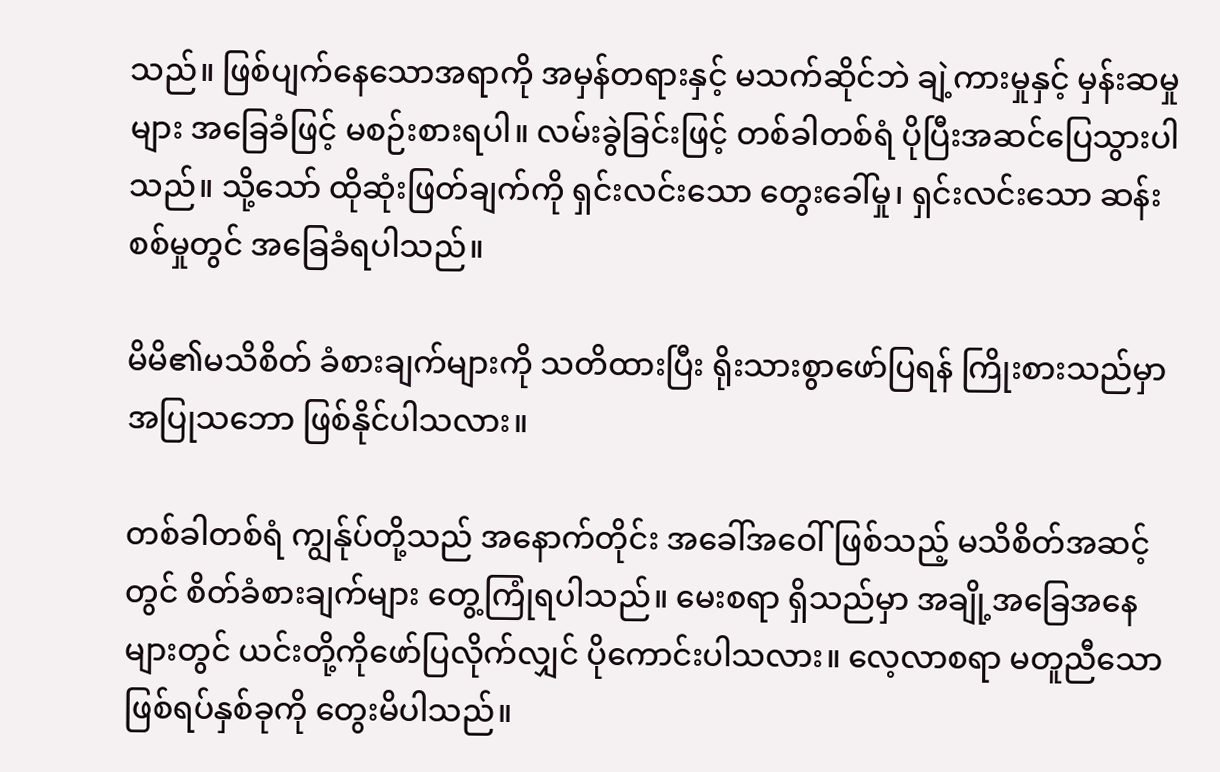သည်။ ဖြစ်ပျက်နေသောအရာကို အမှန်တရားနှင့် မသက်ဆိုင်ဘဲ ချဲ့ကားမှုနှင့် မှန်းဆမှုများ အခြေခံဖြင့် မစဉ်းစားရပါ။ လမ်းခွဲခြင်းဖြင့် တစ်ခါတစ်ရံ ပိုပြီးအဆင်ပြေသွားပါသည်။ သို့သော် ထိုဆုံးဖြတ်ချက်ကို ရှင်းလင်းသော တွေးခေါ်မှု၊ ရှင်းလင်းသော ဆန်းစစ်မှုတွင် အခြေခံရပါသည်။

မိမိ၏မသိစိတ် ခံစားချက်များကို သတိထားပြီး ရိုးသားစွာဖော်ပြရန် ကြိုးစားသည်မှာ အပြုသဘော ဖြစ်နိုင်ပါသလား။

တစ်ခါတစ်ရံ ကျွန်ုပ်တို့သည် အနောက်တိုင်း အခေါ်အဝေါ်ဖြစ်သည့် မသိစိတ်အဆင့်တွင် စိတ်ခံစားချက်များ တွေ့ကြုံရပါသည်။ မေးစရာ ရှိသည်မှာ အချို့အခြေအနေများတွင် ယင်းတို့ကိုဖော်ပြလိုက်လျှင် ပိုကောင်းပါသလား။ လေ့လာစရာ မတူညီသော ဖြစ်ရပ်နှစ်ခုကို တွေးမိပါသည်။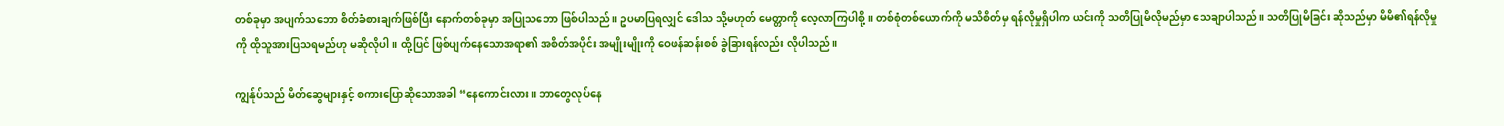တစ်ခုမှာ အပျက်သဘော စိတ်ခံစားချက်ဖြစ်ပြီး နောက်တစ်ခုမှာ အပြုသဘော ဖြစ်ပါသည်။ ဥပမာပြရလျှင် ဒေါသ သို့မဟုတ် မေတ္တာကို လေ့လာကြပါစို့။ တစ်စုံတစ်ယောက်ကို မသိစိတ်မှ ရန်လိုမှုရှိပါက ယင်းကို သတိပြုမိလိုမည်မှာ သေချာပါသည်။ သတိပြုမိခြင်း ဆိုသည်မှာ မိမိ၏ရန်လိုမှုကို ထိုသူအားပြသရမည်ဟု မဆိုလိုပါ။ ထို့ပြင် ဖြစ်ပျက်နေသောအရာ၏ အစိတ်အပိုင်း အမျိုးမျိုးကို ဝေဖန်ဆန်းစစ် ခွဲခြားရန်လည်း လိုပါသည်။

ကျွန်ုပ်သည် မိတ်ဆွေများနှင့် စကားပြောဆိုသောအခါ “နေကောင်းလား။ ဘာတွေလုပ်နေ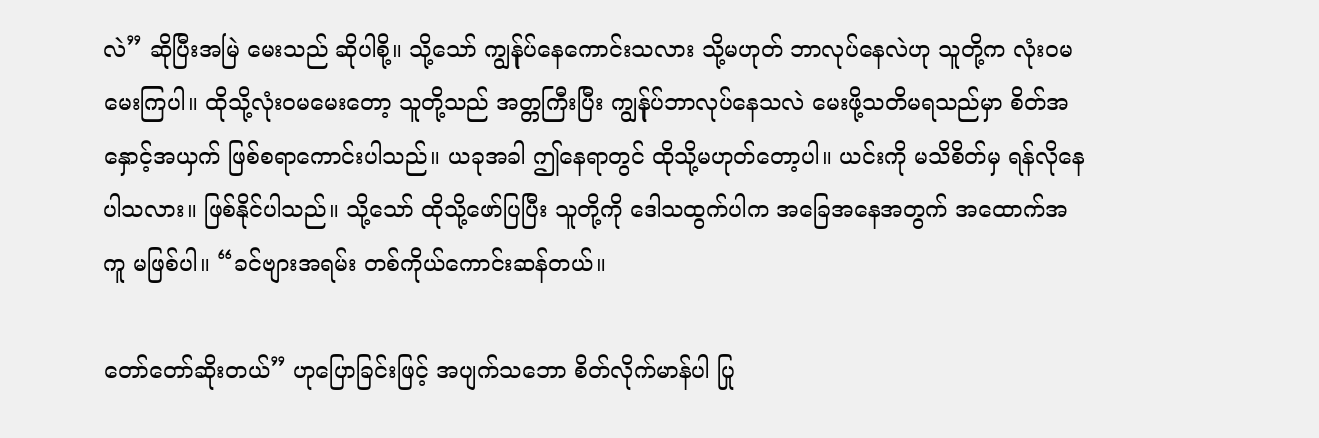လဲ” ဆိုပြီးအမြဲ မေးသည် ဆိုပါစို့။ သို့သော် ကျွန်ုပ်နေကောင်းသလား သို့မဟုတ် ဘာလုပ်နေလဲဟု သူတို့က လုံးဝမမေးကြပါ။ ထိုသို့လုံးဝမမေးတော့ သူတို့သည် အတ္တကြီးပြီး ကျွန်ုပ်ဘာလုပ်နေသလဲ မေးဖို့သတိမရသည်မှာ စိတ်အနှောင့်အယှက် ဖြစ်စရာကောင်းပါသည်။ ယခုအခါ ဤနေရာတွင် ထိုသို့မဟုတ်တော့ပါ။ ယင်းကို မသိစိတ်မှ ရန်လိုနေပါသလား။ ဖြစ်နိုင်ပါသည်။ သို့သော် ထိုသို့ဖော်ပြပြီး သူတို့ကို ဒေါသထွက်ပါက အခြေအနေအတွက် အထောက်အကူ မဖြစ်ပါ။ “ခင်ဗျားအရမ်း တစ်ကိုယ်ကောင်းဆန်တယ်။

တော်တော်ဆိုးတယ်” ဟုပြောခြင်းဖြင့် အပျက်သဘော စိတ်လိုက်မာန်ပါ ပြု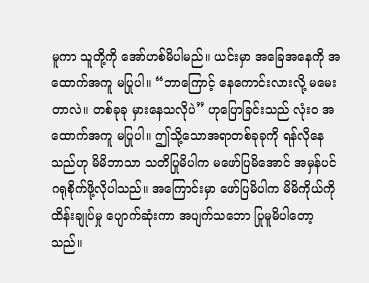မူကာ သူတို့ကို အော်ဟစ်မိပါမည်။ ယင်းမှာ အခြေအနေကို အထောက်အကူ မပြုပါ။ “ဘာကြောင့် နေကောင်းလားလို့ မမေးတာလဲ။ တစ်ခုခု မှားနေသလိုပဲ” ဟုပြောခြင်းသည် လုံးဝ အထောက်အကူ မပြုပါ။ ဤသို့သောအရာတစ်ခုခုကို ရန်လိုနေသည်ဟု မိမိဘာသာ သတိပြုမိပါက မဖော်ပြမိအောင် အမှန်ပင် ဂရုစိုက်ဖို့လိုပါသည်။ အကြောင်းမှာ ဖော်ပြမိပါက မိမိကိုယ်ကို ထိန်းချုပ်မှု ပျောက်ဆုံးကာ အပျက်သဘော ပြုမူမိပါတော့သည်။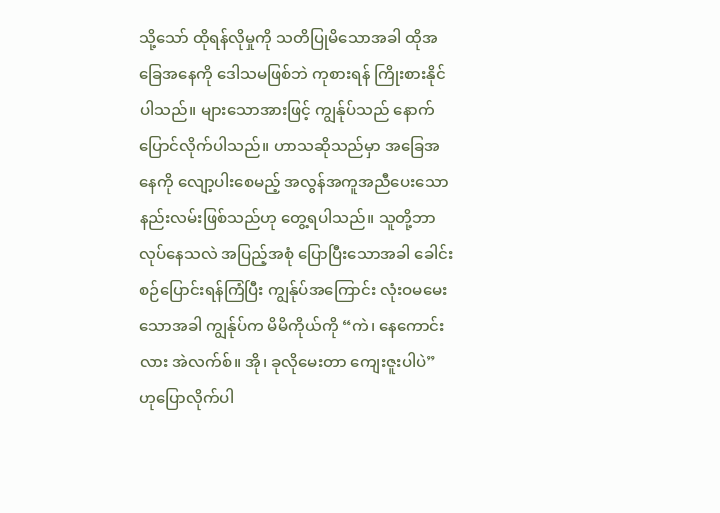သို့သော် ထိုရန်လိုမှုကို သတိပြုမိသောအခါ ထိုအခြေအနေကို ဒေါသမဖြစ်ဘဲ ကုစားရန် ကြိုးစားနိုင်ပါသည်။ များသောအားဖြင့် ကျွန်ုပ်သည် နောက်ပြောင်လိုက်ပါသည်။ ဟာသဆိုသည်မှာ အခြေအနေကို လျော့ပါးစေမည့် အလွန်အကူအညီပေးသော နည်းလမ်းဖြစ်သည်ဟု တွေ့ရပါသည်။ သူတို့ဘာလုပ်နေသလဲ အပြည့်အစုံ ပြောပြီးသောအခါ ခေါင်းစဉ်ပြောင်းရန်ကြံပြီး ကျွန်ုပ်အကြောင်း လုံးဝမမေးသောအခါ ကျွန်ုပ်က မိမိကိုယ်ကို “ကဲ၊ နေကောင်းလား အဲလက်စ်။ အို၊ ခုလိုမေးတာ ကျေးဇူးပါပဲ” ဟုပြောလိုက်ပါ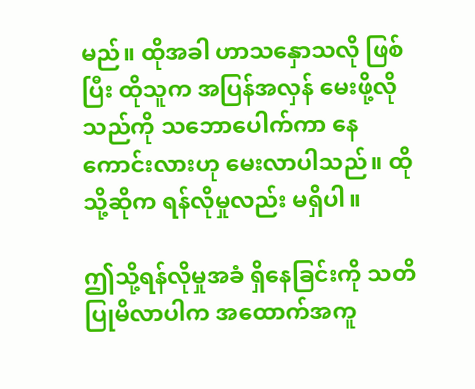မည်။ ထိုအခါ ဟာသနှောသလို ဖြစ်ပြီး ထိုသူက အပြန်အလှန် မေးဖို့လိုသည်ကို သဘောပေါက်ကာ နေကောင်းလားဟု မေးလာပါသည်။ ထိုသို့ဆိုက ရန်လိုမှုလည်း မရှိပါ။

ဤသို့ရန်လိုမှုအခံ ရှိနေခြင်းကို သတိပြုမိလာပါက အထောက်အကူ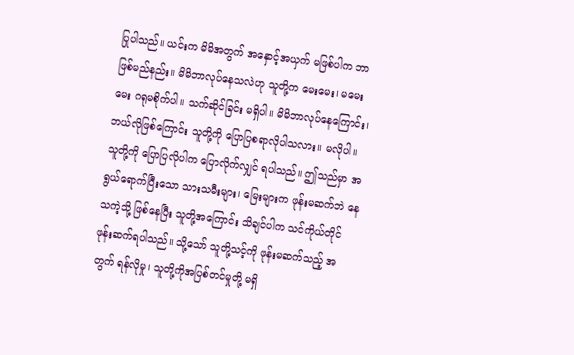ပြုပါသည်။ ယင်းက မိမိအတွက် အနှောင့်အယှက် မဖြစ်ပါက ဘာဖြစ်မည်နည်း။ မိမိဘာလုပ်နေသလဲဟု သူတို့က မေးမေး၊ မမေးမေး ဂရုမစိုက်ပါ။ သက်ဆိုင်ခြင်း မရှိပါ။ မိမိဘာလုပ်နေကြောင်း၊ ဘယ်လိုဖြစ်ကြောင်း သူတို့ကို ပြောပြစရာလိုပါသလား။ မလိုပါ။ သူတို့ကို ပြောပြလိုပါက ပြောလိုက်လျှင် ရပါသည်။ ဤသည်မှာ အရွယ်ရောက်ပြီးသော သားသမီးများ၊ မြေးများက ဖုန်းမဆက်ဘဲ နေသကဲ့သို့ ဖြစ်နေပြီး သူတို့အကြောင်း သိချင်ပါက သင်ကိုယ်တိုင် ဖုန်းဆက်ရပါသည်။ သို့သော် သူတို့သင့်ကို ဖုန်းမဆက်သည့် အတွက် ရန်လိုမှု၊ သူတို့ကိုအပြစ်တင်မှုတို့ မရှိ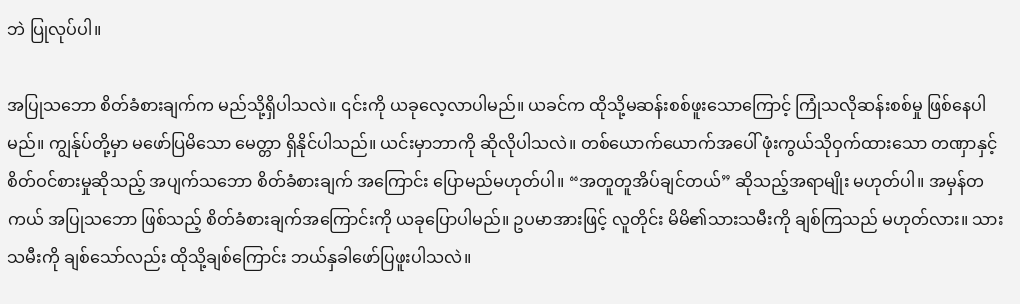ဘဲ ပြုလုပ်ပါ။

အပြုသဘော စိတ်ခံစားချက်က မည်သို့ရှိပါသလဲ။ ၎င်းကို ယခုလေ့လာပါမည်။ ယခင်က ထိုသို့မဆန်းစစ်ဖူးသောကြောင့် ကြုံသလိုဆန်းစစ်မှု ဖြစ်နေပါမည်။ ကျွန်ုပ်တို့မှာ မဖော်ပြမိသော မေတ္တာ ရှိနိုင်ပါသည်။ ယင်းမှာဘာကို ဆိုလိုပါသလဲ။ တစ်ယောက်ယောက်အပေါ် ဖုံးကွယ်သိုဝှက်ထားသော တဏှာနှင့် စိတ်ဝင်စားမှုဆိုသည့် အပျက်သဘော စိတ်ခံစားချက် အကြောင်း ပြောမည်မဟုတ်ပါ။ “အတူတူအိပ်ချင်တယ်” ဆိုသည့်အရာမျိုး မဟုတ်ပါ။ အမှန်တကယ် အပြုသဘော ဖြစ်သည့် စိတ်ခံစားချက်အကြောင်းကို ယခုပြောပါမည်။ ဥပမာအားဖြင့် လူတိုင်း မိမိ၏သားသမီးကို ချစ်ကြသည် မဟုတ်လား။ သားသမီးကို ချစ်သော်လည်း ထိုသို့ချစ်ကြောင်း ဘယ်နှခါဖော်ပြဖူးပါသလဲ။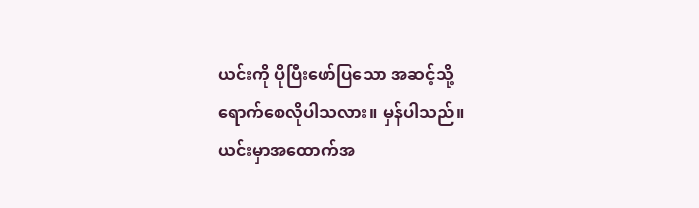ယင်းကို ပိုပြီးဖော်ပြသော အဆင့်သို့ ရောက်စေလိုပါသလား။ မှန်ပါသည်။ ယင်းမှာအထောက်အ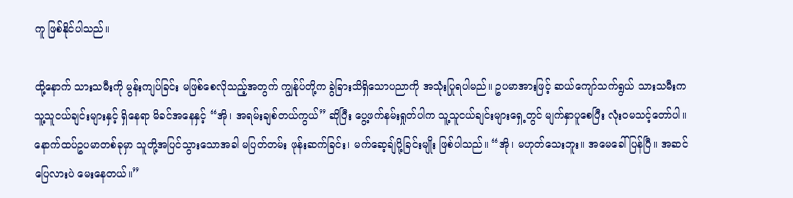ကူ ဖြစ်နိုင်ပါသည်။

ထို့နောက် သားသမီးကို မွန်းကျပ်ခြင်း မဖြစ်စေလိုသည့်အတွက် ကျွန်ုပ်တို့က ခွဲခြားသိရှိသောပညာကို အသုံးပြုရပါမည်။ ဥပမာအားဖြင့် ဆယ်ကျော်သက်ရွယ် သားသမီးက သူ့သူငယ်ချင်းများနှင့် ရှိနေရာ မိခင်အနေနှင့် “အို၊ အရမ်းချစ်တယ်ကွယ်” ဆိုပြီး ပွေ့ဖက်နမ်းရှုတ်ပါက သူ့သူငယ်ချင်းများရှေ့တွင် မျက်နှာပူစေပြီး လုံးဝမသင့်တော်ပါ။ နောက်ထပ်ဥပမာတစ်ခုမှာ သူတို့အပြင်သွားသောအခါ မပြတ်တမ်း ဖုန်းဆက်ခြင်း၊ မက်ဆေ့ချ်ပို့ခြင်းမျိုး ဖြစ်ပါသည်။ “အို၊ မဟုတ်သေးဘူး။ အမေခေါ်ပြန်ပြီ။ အဆင်ပြေလားပဲ မေးနေတယ်။”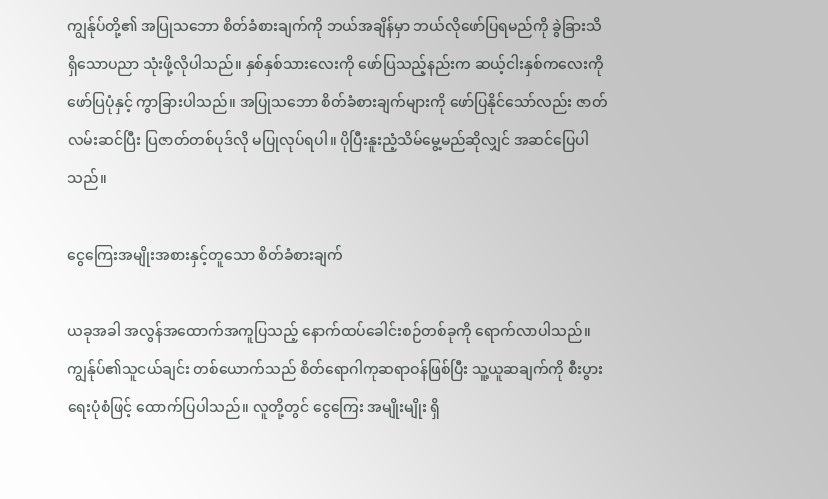ကျွန်ုပ်တို့၏ အပြုသဘော စိတ်ခံစားချက်ကို ဘယ်အချိန်မှာ ဘယ်လိုဖော်ပြရမည်ကို ခွဲခြားသိရှိသောပညာ သုံးဖို့လိုပါသည်။ နှစ်နှစ်သားလေးကို ဖော်ပြသည့်နည်းက ဆယ့်ငါးနှစ်ကလေးကို ဖော်ပြပုံနှင့် ကွာခြားပါသည်။ အပြုသဘော စိတ်ခံစားချက်များကို ဖော်ပြနိုင်သော်လည်း ဇာတ်လမ်းဆင်ပြီး ပြဇာတ်တစ်ပုဒ်လို မပြုလုပ်ရပါ။ ပိုပြီးနူးညံ့သိမ်မွေ့မည်ဆိုလျှင် အဆင်ပြေပါသည်။

ငွေကြေးအမျိုးအစားနှင့်တူသော စိတ်ခံစားချက်

ယခုအခါ အလွန်အထောက်အကူပြသည့် နောက်ထပ်ခေါင်းစဉ်တစ်ခုကို ရောက်လာပါသည်။ ကျွန်ုပ်၏သူငယ်ချင်း တစ်ယောက်သည် စိတ်ရောဂါကုဆရာဝန်ဖြစ်ပြီး သူ့ယူဆချက်ကို စီးပွားရေးပုံစံဖြင့် ထောက်ပြပါသည်။ လူတို့တွင် ငွေကြေး အမျိုးမျိုး ရှိ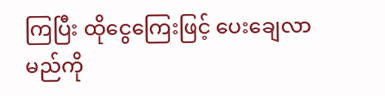ကြပြီး ထိုငွေကြေးဖြင့် ပေးချေလာမည်ကို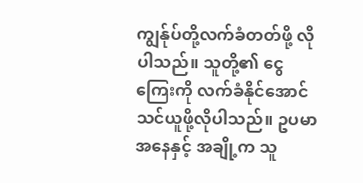ကျွန်ုပ်တို့လက်ခံတတ်ဖို့ လိုပါသည်။ သူတို့၏ ငွေကြေးကို လက်ခံနိုင်အောင် သင်ယူဖို့လိုပါသည်။ ဥပမာအနေနှင့် အချို့က သူ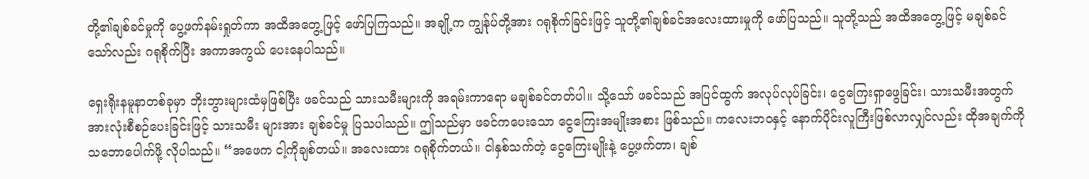တို့၏ချစ်ခင်မှုကို ပွေ့ဖက်နမ်းရှုတ်ကာ အထိအတွေ့ဖြင့် ဖော်ပြကြသည်။ အချို့က ကျွန်ုပ်တို့အား ဂရုစိုက်ခြင်းဖြင့် သူတို့၏ချစ်ခင်အလေးထားမှုကို ဖော်ပြသည်။ သူတို့သည် အထိအတွေ့ဖြင့် မချစ်ခင်သော်လည်း ဂရုစိုက်ပြီး အကာအကွယ် ပေးနေပါသည်။

ရှေးရိုးနမူနာတစ်ခုမှာ ဘိုးဘွားများထံမှဖြစ်ပြီး ဖခင်သည် သားသမီးများကို အရမ်းကာရော မချစ်ခင်တတ်ပါ။ သို့သော် ဖခင်သည် အပြင်ထွက် အလုပ်လုပ်ခြင်း၊ ငွေကြေးရှာဖွေခြင်း၊ သားသမီးအတွက် အားလုံးစီစဉ်ပေးခြင်းဖြင့် သားသမီး များအား ချစ်ခင်မှု ပြသပါသည်။ ဤသည်မှာ ဖခင်ကပေးသော ငွေကြေးအမျိုးအစား ဖြစ်သည်။ ကလေးဘဝနှင့် နောက်ပိုင်းလူကြီးဖြစ်လာလျှင်လည်း ထိုအချက်ကို သဘောပေါက်ဖို့ လိုပါသည်။ “အဖေက ငါ့ကိုချစ်တယ်။ အလေးထား ဂရုစိုက်တယ်။ ငါနှစ်သက်တဲ့ ငွေကြေးမျိုးနဲ့ ပွေ့ဖက်တာ၊ ချစ်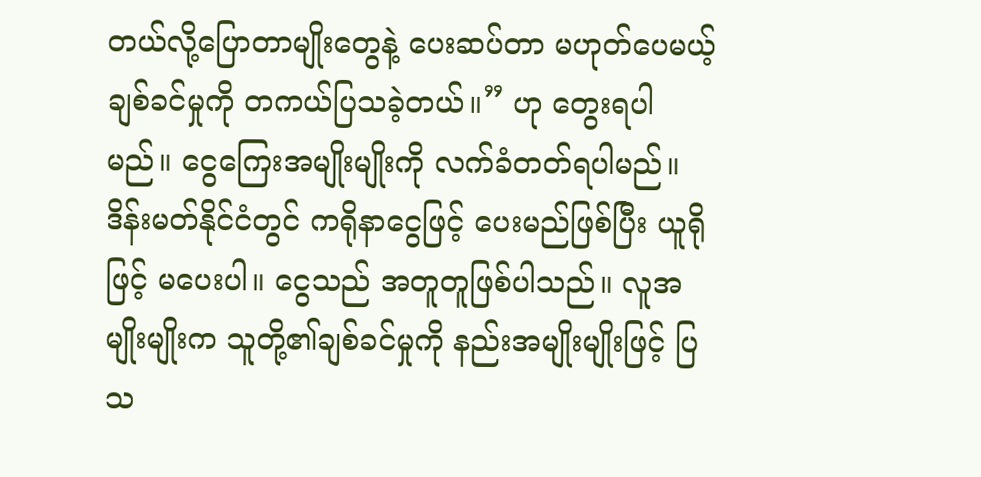တယ်လို့ပြောတာမျိုးတွေနဲ့ ပေးဆပ်တာ မဟုတ်ပေမယ့် ချစ်ခင်မှုကို တကယ်ပြသခဲ့တယ်။” ဟု တွေးရပါမည်။ ငွေကြေးအမျိုးမျိုးကို လက်ခံတတ်ရပါမည်။ ဒိန်းမတ်နိုင်ငံတွင် ကရိုနာငွေဖြင့် ပေးမည်ဖြစ်ပြီး ယူရိုဖြင့် မပေးပါ။ ငွေသည် အတူတူဖြစ်ပါသည်။ လူအမျိုးမျိုးက သူတို့၏ချစ်ခင်မှုကို နည်းအမျိုးမျိုးဖြင့် ပြသ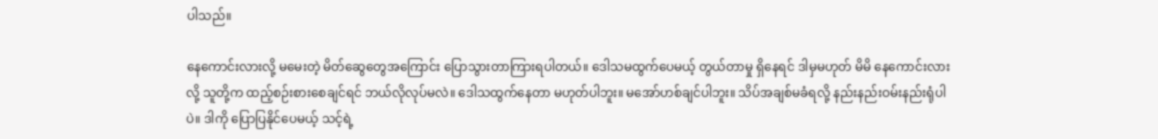ပါသည်။

နေကောင်းလားလို့ မမေးတဲ့ မိတ်ဆွေတွေအကြောင်း ပြောသွားတာကြားရပါတယ်။ ဒေါသမထွက်ပေမယ့် တွယ်တာမှု ရှိနေရင် ဒါမှမဟုတ် မိမိ နေကောင်းလားလို့ သူတို့က ထည့်စဉ်းစားစေချင်ရင် ဘယ်လိုလုပ်မလဲ။ ဒေါသထွက်နေတာ မဟုတ်ပါဘူး။ မအော်ဟစ်ချင်ပါဘူး။ သိပ်အချစ်မခံရလို့ နည်းနည်းဝမ်းနည်းရုံပါပဲ။ ဒါကို ပြောပြနိုင်ပေမယ့် သင့်ရဲ့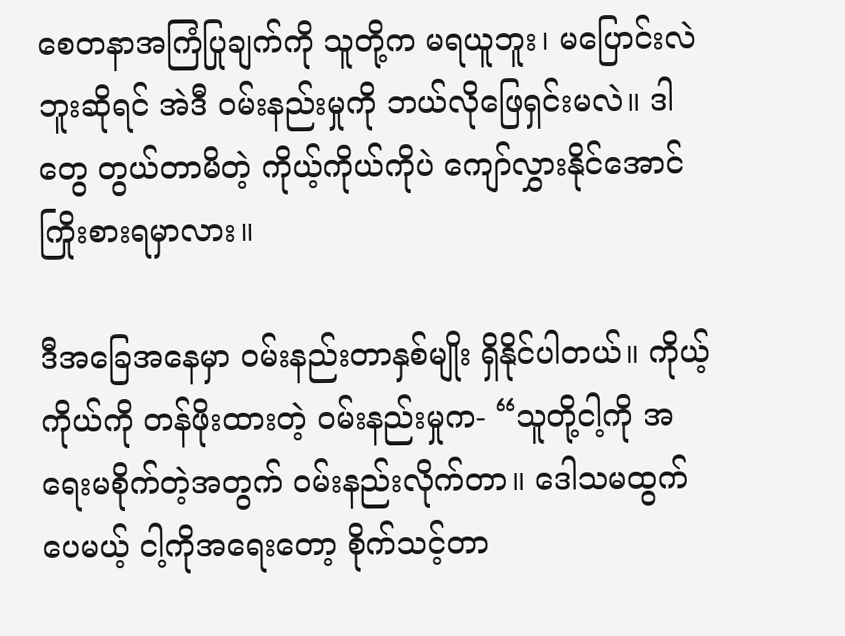စေတနာအကြံပြုချက်ကို သူတို့က မရယူဘူး၊ မပြောင်းလဲဘူးဆိုရင် အဲဒီ ဝမ်းနည်းမှုကို ဘယ်လိုဖြေရှင်းမလဲ။ ဒါတွေ တွယ်တာမိတဲ့ ကိုယ့်ကိုယ်ကိုပဲ ကျော်လွှားနိုင်အောင် ကြိုးစားရမှာလား။

ဒီအခြေအနေမှာ ဝမ်းနည်းတာနှစ်မျိုး ရှိနိုင်ပါတယ်။ ကိုယ့်ကိုယ်ကို တန်ဖိုးထားတဲ့ ဝမ်းနည်းမှုက- “သူတို့ငါ့ကို အရေးမစိုက်တဲ့အတွက် ဝမ်းနည်းလိုက်တာ။ ဒေါသမထွက်ပေမယ့် ငါ့ကိုအရေးတော့ စိုက်သင့်တာ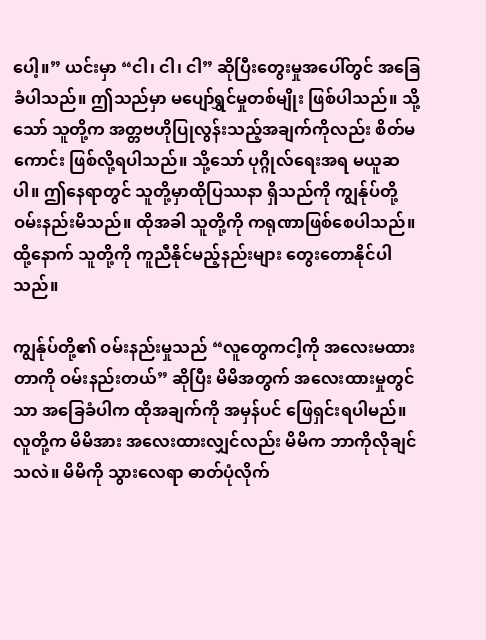ပေါ့။” ယင်းမှာ “ငါ၊ ငါ၊ ငါ” ဆိုပြီးတွေးမှုအပေါ်တွင် အခြေခံပါသည်။ ဤသည်မှာ မပျော်ရွှင်မှုတစ်မျိုး ဖြစ်ပါသည်။ သို့သော် သူတို့က အတ္တဗဟိုပြုလွန်းသည့်အချက်ကိုလည်း စိတ်မကောင်း ဖြစ်လို့ရပါသည်။ သို့သော် ပုဂ္ဂိုလ်ရေးအရ မယူဆပါ။ ဤနေရာတွင် သူတို့မှာထိုပြဿနာ ရှိသည်ကို ကျွန်ုပ်တို့ ဝမ်းနည်းမိသည်။ ထိုအခါ သူတို့ကို ကရုဏာဖြစ်စေပါသည်။ ထို့နောက် သူတို့ကို ကူညီနိုင်မည့်နည်းများ တွေးတောနိုင်ပါသည်။

ကျွန်ုပ်တို့၏ ဝမ်းနည်းမှုသည် “လူတွေကငါ့ကို အလေးမထားတာကို ဝမ်းနည်းတယ်” ဆိုပြီး မိမိအတွက် အလေးထားမှုတွင်သာ အခြေခံပါက ထိုအချက်ကို အမှန်ပင် ဖြေရှင်းရပါမည်။ လူတို့က မိမိအား အလေးထားလျှင်လည်း မိမိက ဘာကိုလိုချင်သလဲ။ မိမိကို သွားလေရာ ဓာတ်ပုံလိုက်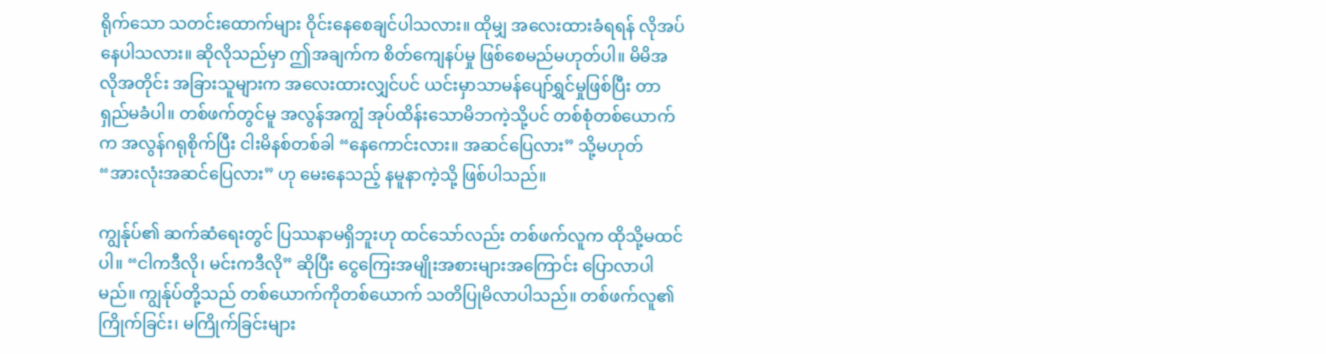ရိုက်သော သတင်းထောက်များ ဝိုင်းနေစေချင်ပါသလား။ ထိုမျှ အလေးထားခံရရန် လိုအပ်နေပါသလား။ ဆိုလိုသည်မှာ ဤအချက်က စိတ်ကျေနပ်မှု ဖြစ်စေမည်မဟုတ်ပါ။ မိမိအလိုအတိုင်း အခြားသူများက အလေးထားလျှင်ပင် ယင်းမှာသာမန်ပျော်ရွှင်မှုဖြစ်ပြီး တာရှည်မခံပါ။ တစ်ဖက်တွင်မူ အလွန်အကျွံ အုပ်ထိန်းသောမိဘကဲ့သို့ပင် တစ်စုံတစ်ယောက်က အလွန်ဂရုစိုက်ပြီး ငါးမိနစ်တစ်ခါ “နေကောင်းလား။ အဆင်ပြေလား” သို့မဟုတ် “အားလုံးအဆင်ပြေလား” ဟု မေးနေသည့် နမူနာကဲ့သို့ ဖြစ်ပါသည်။

ကျွန်ုပ်၏ ဆက်ဆံရေးတွင် ပြဿနာမရှိဘူးဟု ထင်သော်လည်း တစ်ဖက်လူက ထိုသို့မထင်ပါ။ “ငါကဒီလို၊ မင်းကဒီလို” ဆိုပြီး ငွေကြေးအမျိုးအစားများအကြောင်း ပြောလာပါမည်။ ကျွန်ုပ်တို့သည် တစ်ယောက်ကိုတစ်ယောက် သတိပြုမိလာပါသည်။ တစ်ဖက်လူ၏ ကြိုက်ခြင်း၊ မကြိုက်ခြင်းများ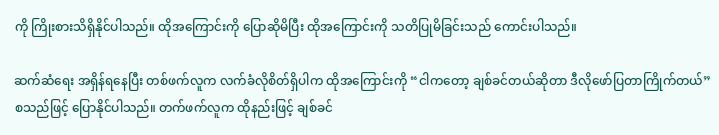ကို ကြိုးစားသိရှိနိုင်ပါသည်။ ထိုအကြောင်းကို ပြောဆိုမိပြီး ထိုအကြောင်းကို သတိပြုမိခြင်းသည် ကောင်းပါသည်။

ဆက်ဆံရေး အရှိန်ရနေပြီး တစ်ဖက်လူက လက်ခံလိုစိတ်ရှိပါက ထိုအကြောင်းကို “ငါကတော့ ချစ်ခင်တယ်ဆိုတာ ဒီလိုဖော်ပြတာကြိုက်တယ်” စသည်ဖြင့် ပြောနိုင်ပါသည်။ တက်ဖက်လူက ထိုနည်းဖြင့် ချစ်ခင်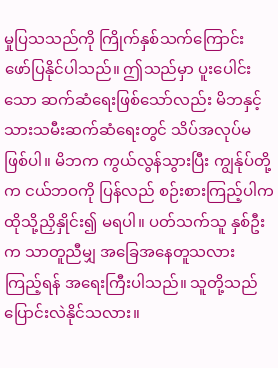မှုပြသသည်ကို ကြိုက်နှစ်သက်ကြောင်း ဖော်ပြနိုင်ပါသည်။ ဤသည်မှာ ပူးပေါင်းသော ဆက်ဆံရေးဖြစ်သော်လည်း မိဘနှင့် သားသမီးဆက်ဆံရေးတွင် သိပ်အလုပ်မဖြစ်ပါ။ မိဘက ကွယ်လွန်သွားပြီး ကျွန်ုပ်တို့က ငယ်ဘဝကို ပြန်လည် စဉ်းစားကြည့်ပါက ထိုသို့ညှိနှိုင်း၍ မရပါ။ ပတ်သက်သူ နှစ်ဦးက သာတူညီမျှ အခြေအနေတူသလား ကြည့်ရန် အရေးကြီးပါသည်။ သူတို့သည် ပြောင်းလဲနိုင်သလား။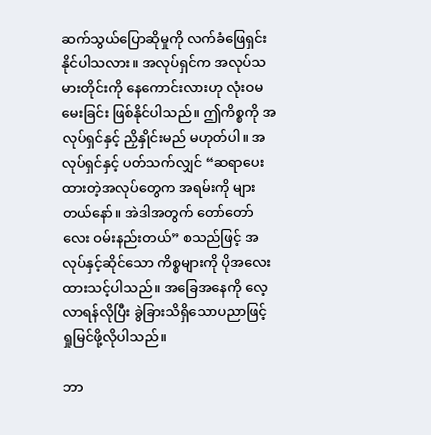ဆက်သွယ်ပြောဆိုမှုကို လက်ခံဖြေရှင်းနိုင်ပါသလား။ အလုပ်ရှင်က အလုပ်သမားတိုင်းကို နေကောင်းလားဟု လုံးဝမမေးခြင်း ဖြစ်နိုင်ပါသည်။ ဤကိစ္စကို အလုပ်ရှင်နှင့် ညှိနှိုင်းမည် မဟုတ်ပါ။ အလုပ်ရှင်နှင့် ပတ်သက်လျှင် “ဆရာပေးထားတဲ့အလုပ်တွေက အရမ်းကို များတယ်နော်။ အဲဒါအတွက် တော်တော်လေး ဝမ်းနည်းတယ်” စသည်ဖြင့် အလုပ်နှင့်ဆိုင်သော ကိစ္စများကို ပိုအလေးထားသင့်ပါသည်။ အခြေအနေကို လေ့လာရန်လိုပြီး ခွဲခြားသိရှိသောပညာဖြင့် ရှုမြင်ဖို့လိုပါသည်။

ဘာ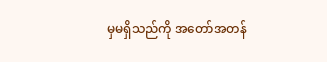မှမရှိသည်ကို အတော်အတန်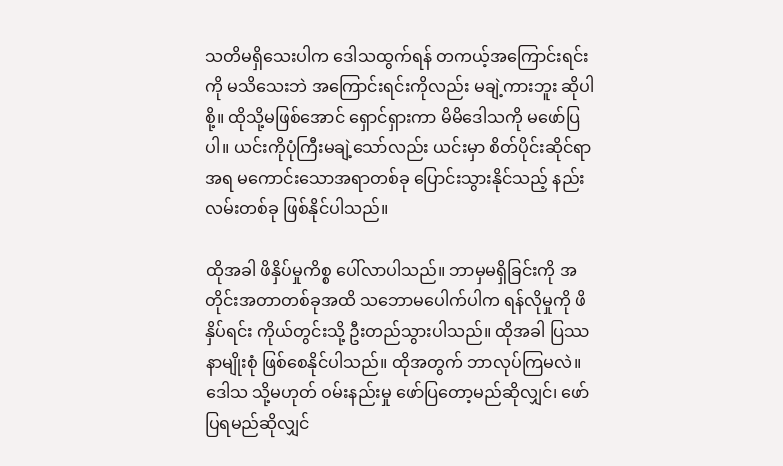သတိမရှိသေးပါက ဒေါသထွက်ရန် တကယ့်အကြောင်းရင်းကို မသိသေးဘဲ အကြောင်းရင်းကိုလည်း မချဲ့ကားဘူး ဆိုပါစို့။ ထိုသို့မဖြစ်အောင် ရှောင်ရှားကာ မိမိဒေါသကို မဖော်ပြပါ။ ယင်းကိုပုံကြီးမချဲ့သော်လည်း ယင်းမှာ စိတ်ပိုင်းဆိုင်ရာအရ မကောင်းသောအရာတစ်ခု ပြောင်းသွားနိုင်သည့် နည်းလမ်းတစ်ခု ဖြစ်နိုင်ပါသည်။

ထိုအခါ ဖိနှိပ်မှုကိစ္စ ပေါ်လာပါသည်။ ဘာမှမရှိခြင်းကို အတိုင်းအတာတစ်ခုအထိ သဘောမပေါက်ပါက ရန်လိုမှုကို ဖိနှိပ်ရင်း ကိုယ်တွင်းသို့ ဦးတည်သွားပါသည်။ ထိုအခါ ပြဿနာမျိုးစုံ ဖြစ်စေနိုင်ပါသည်။ ထိုအတွက် ဘာလုပ်ကြမလဲ။ ဒေါသ သို့မဟုတ် ဝမ်းနည်းမှု ဖော်ပြတော့မည်ဆိုလျှင်၊ ဖော်ပြရမည်ဆိုလျှင်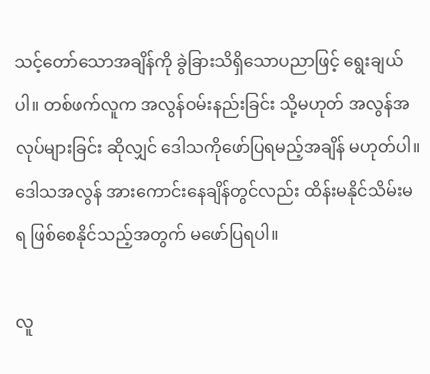သင့်တော်သောအချိန်ကို ခွဲခြားသိရှိသောပညာဖြင့် ရွေးချယ်ပါ။ တစ်ဖက်လူက အလွန်ဝမ်းနည်းခြင်း သို့မဟုတ် အလွန်အလုပ်များခြင်း ဆိုလျှင် ဒေါသကိုဖော်ပြရမည့်အချိန် မဟုတ်ပါ။ ဒေါသအလွန် အားကောင်းနေချိန်တွင်လည်း ထိန်းမနိုင်သိမ်းမရ ဖြစ်စေနိုင်သည့်အတွက် မဖော်ပြရပါ။

လူ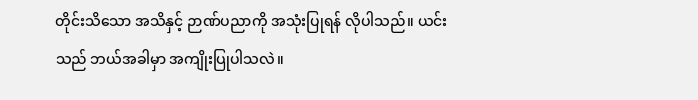တိုင်းသိသော အသိနှင့် ဉာဏ်ပညာကို အသုံးပြုရန် လိုပါသည်။ ယင်းသည် ဘယ်အခါမှာ အကျိုးပြုပါသလဲ။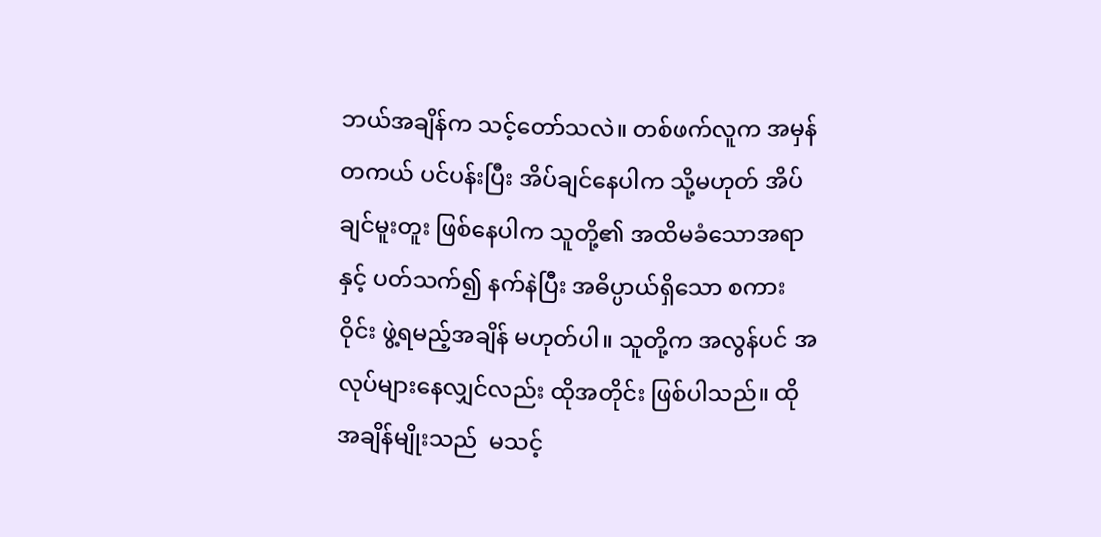ဘယ်အချိန်က သင့်တော်သလဲ။ တစ်ဖက်လူက အမှန်တကယ် ပင်ပန်းပြီး အိပ်ချင်နေပါက သို့မဟုတ် အိပ်ချင်မူးတူး ဖြစ်နေပါက သူတို့၏ အထိမခံသောအရာနှင့် ပတ်သက်၍ နက်နဲပြီး အဓိပ္ပာယ်ရှိသော စကားဝိုင်း ဖွဲ့ရမည့်အချိန် မဟုတ်ပါ။ သူတို့က အလွန်ပင် အလုပ်များနေလျှင်လည်း ထိုအတိုင်း ဖြစ်ပါသည်။ ထိုအချိန်မျိုးသည်  မသင့်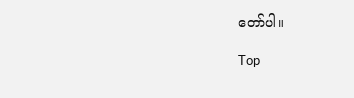တော်ပါ။

Top